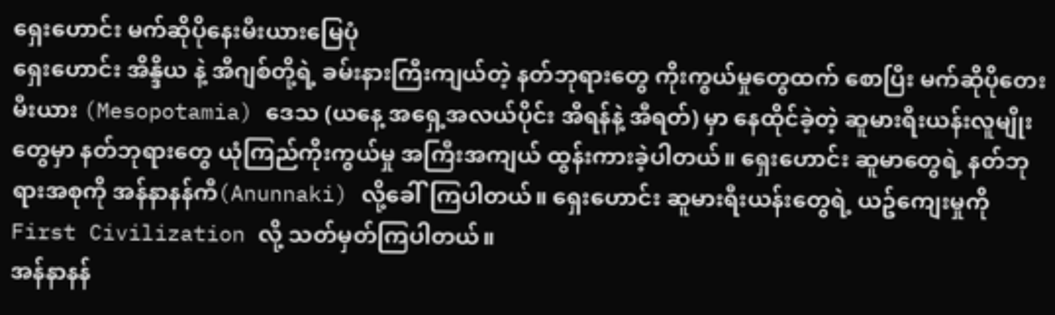ရှေးဟောင်း မက်ဆိုပိုနေးမီးယားမြေပုံ
ရှေးဟောင်း အိန္ဒိယ နဲ့ အီဂျစ်တို့ရဲ့ ခမ်းနားကြီးကျယ်တဲ့ နတ်ဘုရားတွေ ကိုးကွယ်မှုတွေထက် စောပြီး မက်ဆိုပိုတေးမီးယား (Mesopotamia) ဒေသ (ယနေ့ အရှေ့အလယ်ပိုင်း အီရန်နဲ့ အီရတ်) မှာ နေထိုင်ခဲ့တဲ့ ဆူမားရီးယန်းလူမျိုးတွေမှာ နတ်ဘုရားတွေ ယုံကြည်ကိုးကွယ်မှု အကြီးအကျယ် ထွန်းကားခဲ့ပါတယ်။ ရှေးဟောင်း ဆူမာတွေရဲ့ နတ်ဘုရားအစုကို အန်နာနန်ကီ(Anunnaki) လို့ခေါ်ကြပါတယ်။ ရှေးဟောင်း ဆူမားရီးယန်းတွေရဲ့ ယဥ်ကျေးမှုကို First Civilization လို့ သတ်မှတ်ကြပါတယ်။
အန်နာနန်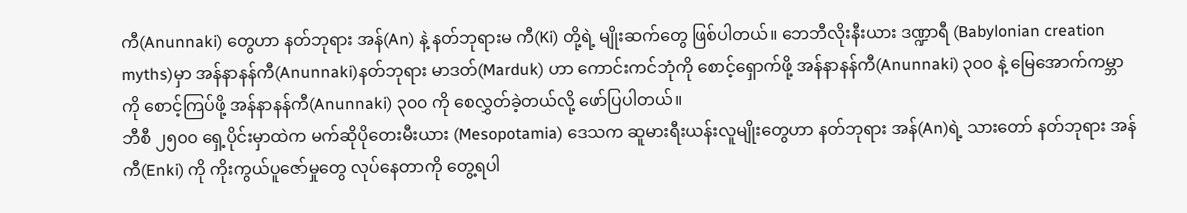ကီ(Anunnaki) တွေဟာ နတ်ဘုရား အန်(An) နဲ့ နတ်ဘုရားမ ကီ(Ki) တို့ရဲ့ မျိုးဆက်တွေ ဖြစ်ပါတယ်။ ဘေဘီလိုးနီးယား ဒဏ္ဍာရီ (Babylonian creation myths)မှာ အန်နာနန်ကီ(Anunnaki)နတ်ဘုရား မာဒတ်(Marduk) ဟာ ကောင်းကင်ဘုံကို စောင့်ရှောက်ဖို့ အန်နာနန်ကီ(Anunnaki) ၃၀၀ နဲ့ မြေအောက်ကမ္ဘာကို စောင့်ကြပ်ဖို့ အန်နာနန်ကီ(Anunnaki) ၃၀၀ ကို စေလွှတ်ခဲ့တယ်လို့ ဖော်ပြပါတယ်။
ဘီစီ ၂၅၀၀ ရှေ့ပိုင်းမှာထဲက မက်ဆိုပိုတေးမီးယား (Mesopotamia) ဒေသက ဆူမားရီးယန်းလူမျိုးတွေဟာ နတ်ဘုရား အန်(An)ရဲ့ သားတော် နတ်ဘုရား အန်ကီ(Enki) ကို ကိုးကွယ်ပူဇော်မှုတွေ လုပ်နေတာကို တွေ့ရပါ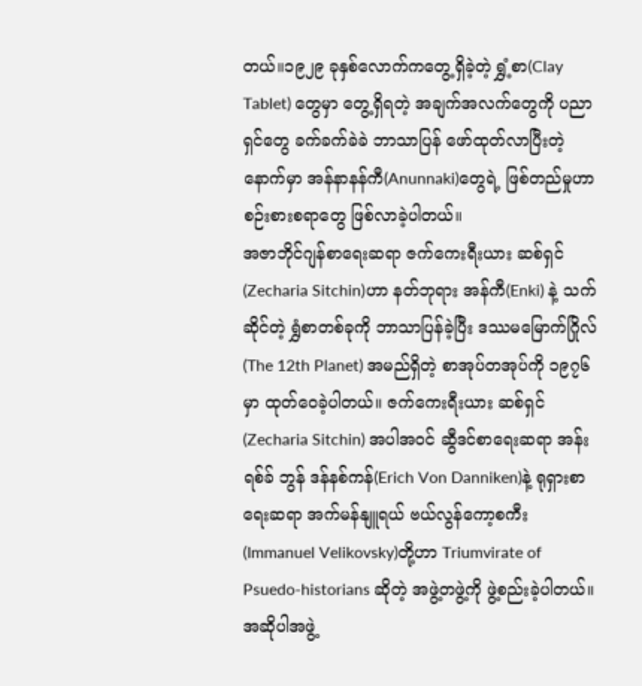တယ်။၁၉၂၉ ခုနှစ်လောက်ကတွေ့ရှိခဲ့တဲ့ ရွှံ့စာ(Clay Tablet) တွေမှာ တွေ့ရှိရတဲ့ အချက်အလက်တွေကို ပညာရှင်တွေ ခက်ခက်ခဲခဲ ဘာသာပြန် ဖော်ထုတ်လာပြီးတဲ့နောက်မှာ အန်နာနန်ကီ(Anunnaki)တွေရဲ့ ဖြစ်တည်မှုဟာ စဉ်းစားစရာတွေ ဖြစ်လာခဲ့ပါတယ်။
အဇာဘိုင်ဂျန်စာရေးဆရာ ဇက်ကေးရီးယား ဆစ်ရှင်(Zecharia Sitchin)ဟာ နတ်ဘုရား အန်ကီ(Enki) နဲ့ သက်ဆိုင်တဲ့ ရွှံစာတစ်ခုကို ဘာသာပြန်ခဲ့ပြီး ဒဿမမြောက်ဂြိုလ်(The 12th Planet) အမည်ရှိတဲ့ စာအုပ်တအုပ်ကို ၁၉၇၆ မှာ ထုတ်ဝေခဲ့ပါတယ်။ ဇက်ကေးရီးယား ဆစ်ရှင်(Zecharia Sitchin) အပါအဝင် ဆွီဒင်စာရေးဆရာ အန်းရစ်ခ် ဘွန် ဒန်နစ်ကန်(Erich Von Danniken)နဲ့ ရုရှားစာရေးဆရာ အက်မန်နျူရယ် ဗယ်လွန်ကော့စကီး(Immanuel Velikovsky)တို့ဟာ Triumvirate of Psuedo-historians ဆိုတဲ့ အဖွဲ့တဖွဲ့ကို ဖွဲ့စည်းခဲ့ပါတယ်။ အဆိုပါအဖွဲ့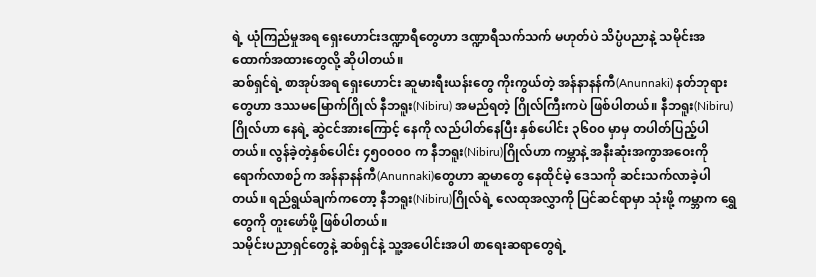ရဲ့ ယုံကြည်မှုအရ ရှေးဟောင်းဒဏ္ဍာရီတွေဟာ ဒဏ္ဍာရီသက်သက် မဟုတ်ပဲ သိပ္ပံပညာနဲ့ သမိုင်းအထောက်အထားတွေလို့ ဆိုပါတယ်။
ဆစ်ရှင်ရဲ့ စာအုပ်အရ ရှေးဟောင်း ဆူမားရီးယန်းတွေ ကိုးကွယ်တဲ့ အန်နာနန်ကီ(Anunnaki) နတ်ဘုရားတွေဟာ ဒဿမမြောက်ဂြိုလ် နီဘရူး(Nibiru) အမည်ရတဲ့ ဂြိုလ်ကြီးကပဲ ဖြစ်ပါတယ်။ နီဘရူး(Nibiru)ဂြိုလ်ဟာ နေရဲ့ ဆွဲငင်အားကြောင့် နေကို လည်ပါတ်နေပြီး နှစ်ပေါင်း ၃၆၀၀ မှာမှ တပါတ်ပြည့်ပါတယ်။ လွန်ခဲ့တဲ့နှစ်ပေါင်း ၄၅၀၀၀၀ က နီဘရူး(Nibiru)ဂြိုလ်ဟာ ကမ္ဘာနဲ့ အနီးဆုံးအကွာအဝေးကို ရောက်လာစဉ်က အန်နာနန်ကီ(Anunnaki)တွေဟာ ဆူမာတွေ နေထိုင်မဲ့ ဒေသကို ဆင်းသက်လာခဲ့ပါတယ်။ ရည်ရွယ်ချက်ကတော့ နီဘရူး(Nibiru)ဂြိုလ်ရဲ့ လေထုအလွှာကို ပြင်ဆင်ရာမှာ သုံးဖို့ ကမ္ဘာက ရွှေတွေကို တူးဖော်ဖို့ ဖြစ်ပါတယ်။
သမိုင်းပညာရှင်တွေနဲ့ ဆစ်ရှင်နဲ့ သူ့အပေါင်းအပါ စာရေးဆရာတွေရဲ့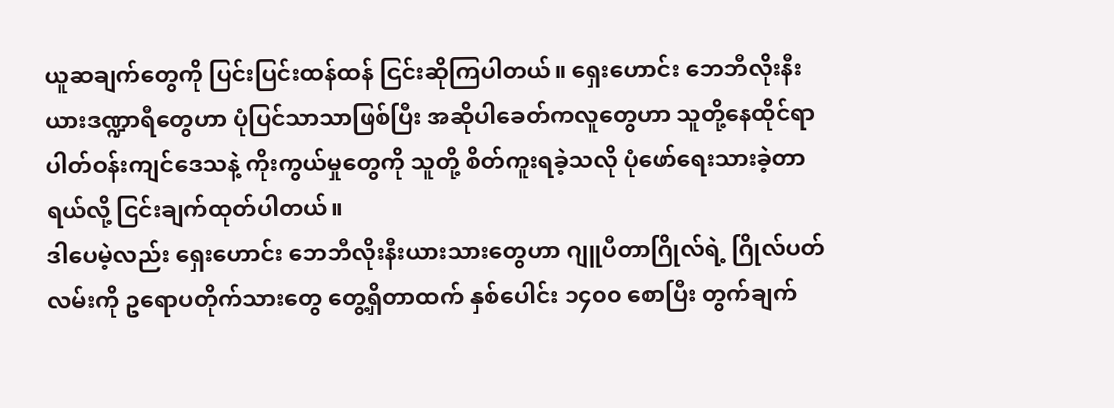ယူဆချက်တွေကို ပြင်းပြင်းထန်ထန် ငြင်းဆိုကြပါတယ်။ ရှေးဟောင်း ဘေဘီလိုးနီးယားဒဏ္ဍာရီတွေဟာ ပုံပြင်သာသာဖြစ်ပြီး အဆိုပါခေတ်ကလူတွေဟာ သူတို့နေထိုင်ရာ ပါတ်ဝန်းကျင်ဒေသနဲ့ ကိုးကွယ်မှုတွေကို သူတို့ စိတ်ကူးရခဲ့သလို ပုံဖော်ရေးသားခဲ့တာရယ်လို့ ငြင်းချက်ထုတ်ပါတယ်။
ဒါပေမဲ့လည်း ရှေးဟောင်း ဘေဘီလိုးနီးယားသားတွေဟာ ဂျူပီတာဂြိုလ်ရဲ့ ဂြိုလ်ပတ်လမ်းကို ဥရောပတိုက်သားတွေ တွေ့ရှိတာထက် နှစ်ပေါင်း ၁၄၀၀ စောပြီး တွက်ချက်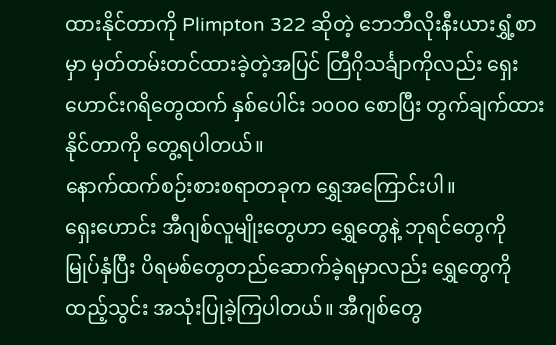ထားနိုင်တာကို Plimpton 322 ဆိုတဲ့ ဘေဘီလိုးနီးယားရွှံ့စာမှာ မှတ်တမ်းတင်ထားခဲ့တဲ့အပြင် တြီဂိုသင်္ချာကိုလည်း ရှေးဟောင်းဂရိတွေထက် နှစ်ပေါင်း ၁၀၀၀ စောပြီး တွက်ချက်ထားနိုင်တာကို တွေ့ရပါတယ်။
နောက်ထက်စဉ်းစားစရာတခုက ရွှေအကြောင်းပါ။
ရှေးဟောင်း အီဂျစ်လူမျိုးတွေဟာ ရွှေတွေနဲ့ ဘုရင်တွေကို မြုပ်နှံပြီး ပိရမစ်တွေတည်ဆောက်ခဲ့ရမှာလည်း ရွှေတွေကို ထည့်သွင်း အသုံးပြုခဲ့ကြပါတယ်။ အီဂျစ်တွေ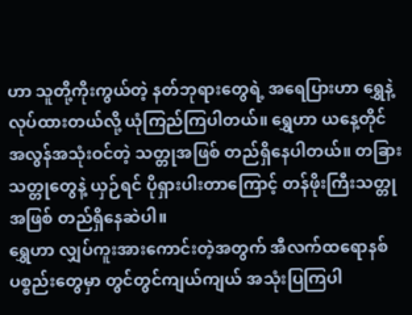ဟာ သူတို့ကိုးကွယ်တဲ့ နတ်ဘုရားတွေရဲ့ အရေပြားဟာ ရွှေနဲ့လုပ်ထားတယ်လို့ ယုံကြည်ကြပါတယ်။ ရွှေဟာ ယနေ့တိုင် အလွန်အသုံးဝင်တဲ့ သတ္တုအဖြစ် တည်ရှိနေပါတယ်။ တခြားသတ္တုတွေနဲ့ ယှဉ်ရင် ပိုရှားပါးတာကြောင့် တန်ဖိုးကြီးသတ္တုအဖြစ် တည်ရှိနေဆဲပါ။
ရွှေဟာ လျှပ်ကူးအားကောင်းတဲ့အတွက် အီလက်ထရောနစ် ပစ္စည်းတွေမှာ တွင်တွင်ကျယ်ကျယ် အသုံးပြကြပါ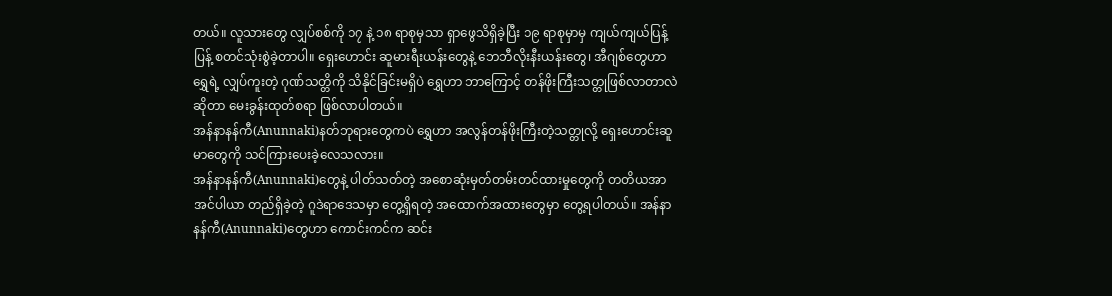တယ်။ လူသားတွေ လျှပ်စစ်ကို ၁၇ နဲ့ ၁၈ ရာစုမှသာ ရှာဖွေသိရှိခဲ့ပြီး ၁၉ ရာစုမှာမှ ကျယ်ကျယ်ပြန့်ပြန့် စတင်သုံးစွဲခဲ့တာပါ။ ရှေးဟောင်း ဆူမားရီးယန်းတွေနဲ့ ဘေဘီလိုးနီးယန်းတွေ၊ အီဂျစ်တွေဟာ ရွှေရဲ့ လျှပ်ကူးတဲ့ ဂုဏ်သတ္တိကို သိနိုင်ခြင်းမရှိပဲ ရွှေဟာ ဘာကြောင့် တန်ဖိုးကြီးသတ္တုဖြစ်လာတာလဲဆိုတာ မေးခွန်းထုတ်စရာ ဖြစ်လာပါတယ်။
အန်နာနန်ကီ(Anunnaki)နတ်ဘုရားတွေကပဲ ရွှေဟာ အလွန်တန်ဖိုးကြီးတဲ့သတ္တုလို့ ရှေးဟောင်းဆူမာတွေကို သင်ကြားပေးခဲ့လေသလား။
အန်နာနန်ကီ(Anunnaki)တွေနဲ့ ပါတ်သတ်တဲ့ အစောဆုံးမှတ်တမ်းတင်ထားမှုတွေကို တတိယအာအင်ပါယာ တည်ရှိခဲ့တဲ့ ဂူဒဲရာဒေသမှာ တွေ့ရှိရတဲ့ အထောက်အထားတွေမှာ တွေ့ရပါတယ်။ အန်နာနန်ကီ(Anunnaki)တွေဟာ ကောင်းကင်က ဆင်း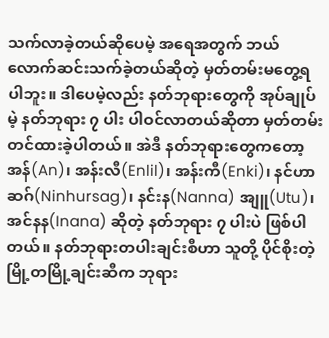သက်လာခဲ့တယ်ဆိုပေမဲ့ အရေအတွက် ဘယ်လောက်ဆင်းသက်ခဲ့တယ်ဆိုတဲ့ မှတ်တမ်းမတွေ့ရပါဘူး။ ဒါပေမဲ့လည်း နတ်ဘုရားတွေကို အုပ်ချုပ်မဲ့ နတ်ဘုရား ၇ ပါး ပါဝင်လာတယ်ဆိုတာ မှတ်တမ်းတင်ထားခဲ့ပါတယ်။ အဲဒီ နတ်ဘုရားတွေကတော့ အန်(An)၊ အန်းလီ(Enlil)၊ အန်းကီ(Enki)၊ နင်ဟာဆဂ်(Ninhursag)၊ နင်းန(Nanna) အျူ(Utu)၊ အင်နန(Inana) ဆိုတဲ့ နတ်ဘုရား ၇ ပါးပဲ ဖြစ်ပါတယ်။ နတ်ဘုရားတပါးချင်းစီဟာ သူတို့ ပိုင်စိုးတဲ့ မြို့တမြို့ချင်းဆီက ဘုရား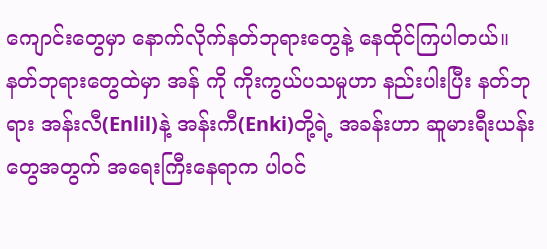ကျောင်းတွေမှာ နောက်လိုက်နတ်ဘုရားတွေနဲ့ နေထိုင်ကြပါတယ်။ နတ်ဘုရားတွေထဲမှာ အန် ကို ကိုးကွယ်ပသမှုဟာ နည်းပါးပြီး နတ်ဘုရား အန်းလီ(Enlil)နဲ့ အန်းကီ(Enki)တို့ရဲ့ အခန်းဟာ ဆူမားရီးယန်းတွေအတွက် အရေးကြီးနေရာက ပါဝင်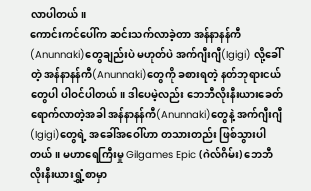လာပါတယ်။
ကောင်းကင်ပေါ်က ဆင်းသက်လာခဲ့တာ အန်နာနန်ကီ(Anunnaki)တွေချည်းပဲ မဟုတ်ပဲ အက်ဂျီးဂျီ(Igigi) လို့ခေါ်တဲ့ အန်နာနန်ကီ(Anunnaki)တွေကို ခစားရတဲ့ နတ်ဘုရားငယ်တွေပါ ပါဝင်ပါတယ်။ ဒါပေမဲ့လည်း ဘေဘီလိုးနီးယားခေတ်ရောက်လာတဲ့အခါ အန်နာနန်ကီ(Anunnaki)တွေနဲ့ အက်ဂျီးဂျီ(Igigi)တွေရဲ့ အခေါ်အဝေါ်ဟာ တသားတည်း ဖြစ်သွားပါတယ်။ မဟာရေကြီးမှု Gilgames Epic (ဂဲလ်ဂိမ်း) ဘေဘီလိုးနီးယားရွှံ့စာမှာ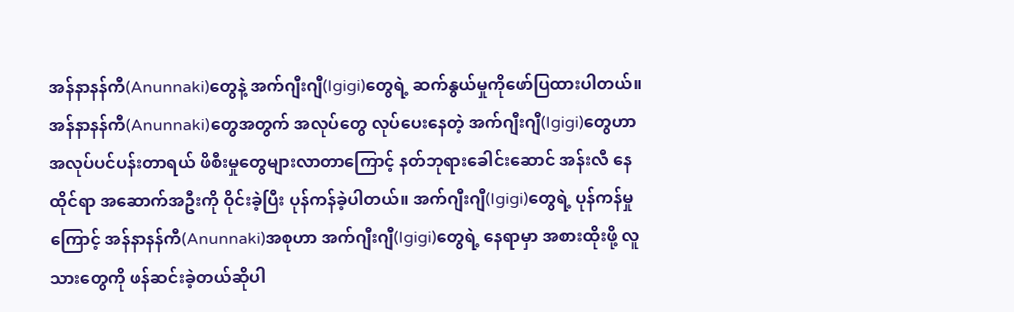အန်နာနန်ကီ(Anunnaki)တွေနဲ့ အက်ဂျီးဂျီ(Igigi)တွေရဲ့ ဆက်နွယ်မှုကိုဖော်ပြထားပါတယ်။ အန်နာနန်ကီ(Anunnaki)တွေအတွက် အလုပ်တွေ လုပ်ပေးနေတဲ့ အက်ဂျီးဂျီ(Igigi)တွေဟာ အလုပ်ပင်ပန်းတာရယ် ဖိစီးမှုတွေများလာတာကြောင့် နတ်ဘုရားခေါင်းဆောင် အန်းလီ နေထိုင်ရာ အဆောက်အဦးကို ဝိုင်းခဲ့ပြီး ပုန်ကန်ခဲ့ပါတယ်။ အက်ဂျီးဂျီ(Igigi)တွေရဲ့ ပုန်ကန်မှုကြောင့် အန်နာနန်ကီ(Anunnaki)အစုဟာ အက်ဂျီးဂျီ(Igigi)တွေရဲ့ နေရာမှာ အစားထိုးဖို့ လူသားတွေကို ဖန်ဆင်းခဲ့တယ်ဆိုပါ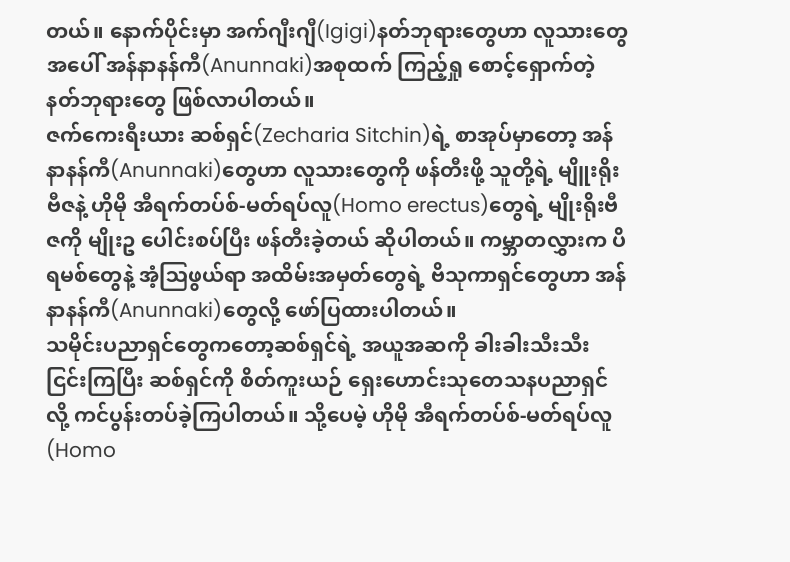တယ်။ နောက်ပိုင်းမှာ အက်ဂျီးဂျီ(Igigi)နတ်ဘုရားတွေဟာ လူသားတွေအပေါ် အန်နာနန်ကီ(Anunnaki)အစုထက် ကြည့်ရှု စောင့်ရှောက်တဲ့ နတ်ဘုရားတွေ ဖြစ်လာပါတယ်။
ဇက်ကေးရီးယား ဆစ်ရှင်(Zecharia Sitchin)ရဲ့ စာအုပ်မှာတော့ အန်နာနန်ကီ(Anunnaki)တွေဟာ လူသားတွေကို ဖန်တီးဖို့ သူတို့ရဲ့ မျိူးရိုးဗီဇနဲ့ ဟိုမို အီရက်တပ်စ်-မတ်ရပ်လူ(Homo erectus)တွေရဲ့ မျိုးရိုးဗီဇကို မျိုးဥ ပေါင်းစပ်ပြီး ဖန်တီးခဲ့တယ် ဆိုပါတယ်။ ကမ္ဘာတလွှားက ပိရမစ်တွေနဲ့ အံ့ဩဖွယ်ရာ အထိမ်းအမှတ်တွေရဲ့ ဗိသုကာရှင်တွေဟာ အန်နာနန်ကီ(Anunnaki)တွေလို့ ဖော်ပြထားပါတယ်။
သမိုင်းပညာရှင်တွေကတော့ဆစ်ရှင်ရဲ့ အယူအဆကို ခါးခါးသီးသီး ငြင်းကြပြီး ဆစ်ရှင်ကို စိတ်ကူးယဉ် ရှေးဟောင်းသုတေသနပညာရှင် လို့ ကင်ပွန်းတပ်ခဲ့ကြပါတယ်။ သို့ပေမဲ့ ဟိုမို အီရက်တပ်စ်-မတ်ရပ်လူ(Homo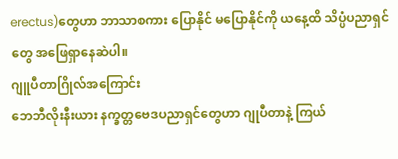erectus)တွေဟာ ဘာသာစကား ပြောနိုင် မပြောနိုင်ကို ယနေ့ထိ သိပ္ပံပညာရှင်တွေ အဖြေရှာနေဆဲပါ။
ဂျူပီတာဂြိုလ်အကြောင်း
ဘေဘီလိုးနီးယား နက္ခတ္တဗေဒပညာရှင်တွေဟာ ဂျုပီတာနဲ့ ကြယ်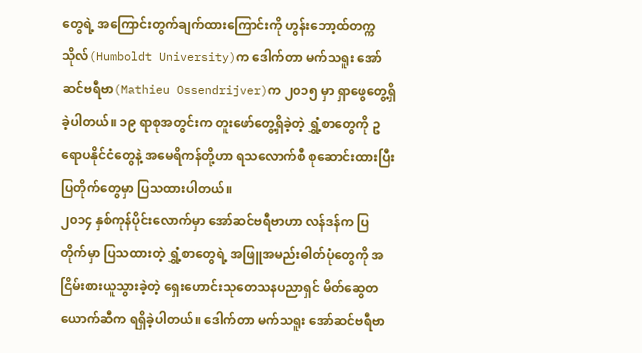တွေရဲ့ အကြောင်းတွက်ချက်ထားကြောင်းကို ဟွန်းဘော့ထ်တက္ကသိုလ်(Humboldt University)က ဒေါက်တာ မက်သရူး အော်ဆင်ဗရီဗာ(Mathieu Ossendrijver)က ၂၀၁၅ မှာ ရှာဖွေတွေ့ရှိခဲ့ပါတယ်။ ၁၉ ရာစုအတွင်းက တူးဖော်တွေ့ရှိခဲ့တဲ့ ရွှံ့စာတွေကို ဥရောပနိုင်ငံတွေနဲ့ အမေရိကန်တို့ဟာ ရသလောက်စီ စုဆောင်းထားပြီး ပြတိုက်တွေမှာ ပြသထားပါတယ်။
၂၀၁၄ နှစ်ကုန်ပိုင်းလောက်မှာ အော်ဆင်ဗရီဗာဟာ လန်ဒန်က ပြတိုက်မှာ ပြသထားတဲ့ ရွှံ့စာတွေရဲ့ အဖြူအမည်းဓါတ်ပုံတွေကို အငြိမ်းစားယူသွားခဲ့တဲ့ ရှေးဟောင်းသုတေသနပညာရှင် မိတ်ဆွေတယောက်ဆီက ရရှိခဲ့ပါတယ်။ ဒေါက်တာ မက်သရူး အော်ဆင်ဗရီဗာ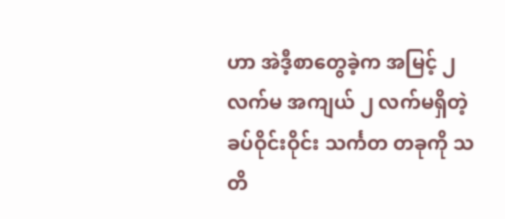ဟာ အဲဒီ့စာတွေခဲ့က အမြင့် ၂ လက်မ အကျယ် ၂ လက်မရှိတဲ့ ခပ်ဝိုင်းဝိုင်း သင်္ကတ တခုကို သတိ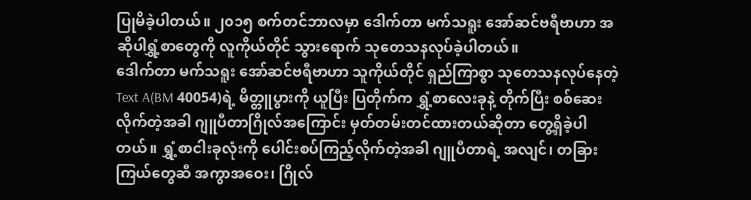ပြုမိခဲ့ပါတယ်။ ၂၀၁၅ စက်တင်ဘာလမှာ ဒေါက်တာ မက်သရူး အော်ဆင်ဗရီဗာဟာ အဆိုပါရွှံ့စာတွေကို လူကိုယ်တိုင် သွားရောက် သုတေသနလုပ်ခဲ့ပါတယ်။
ဒေါက်တာ မက်သရူး အော်ဆင်ဗရီဗာဟာ သူကိုယ်တိုင် ရှည်ကြာစွာ သုတေသနလုပ်နေတဲ့ Text A(BM 40054)ရဲ့ မိတ္တူပွားကို ယူပြီး ပြတိုက်က ရွှံ့စာလေးခုနဲ့ တိုက်ပြီး စစ်ဆေးလိုက်တဲ့အခါ ဂျူပီတာဂြိုလ်အကြောင်း မှတ်တမ်းတင်ထားတယ်ဆိုတာ တွေ့ရှိခဲ့ပါတယ်။ ရွှံ့စာငါးခုလုံးကို ပေါင်းစပ်ကြည့်လိုက်တဲ့အခါ ဂျူပီတာရဲ့ အလျင်၊ တခြားကြယ်တွေဆီ အကွာအဝေး၊ ဂြိုလ်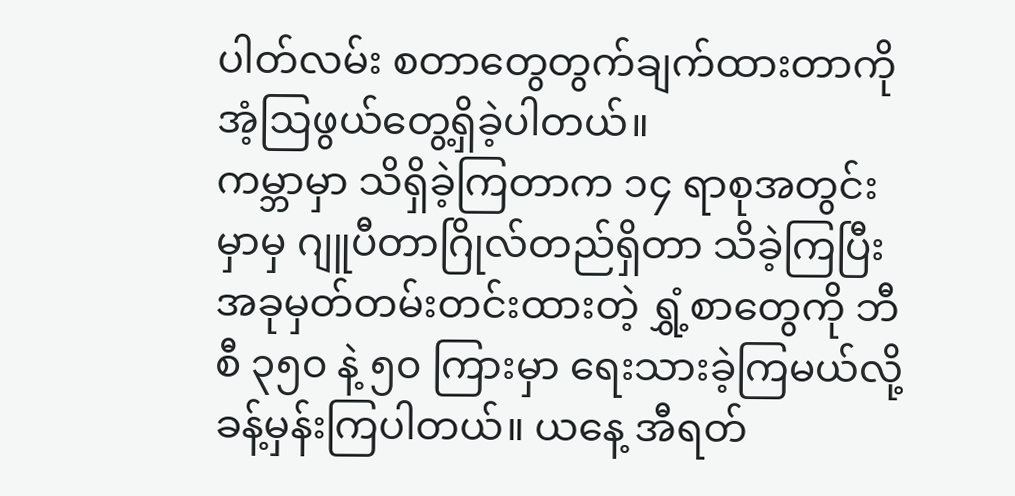ပါတ်လမ်း စတာတွေတွက်ချက်ထားတာကို အံ့ဩဖွယ်တွေ့ရှိခဲ့ပါတယ်။
ကမ္ဘာမှာ သိရှိခဲ့ကြတာက ၁၄ ရာစုအတွင်းမှာမှ ဂျူပီတာဂြိုလ်တည်ရှိတာ သိခဲ့ကြပြီး အခုမှတ်တမ်းတင်းထားတဲ့ ရွှံ့စာတွေကို ဘီစီ ၃၅၀ နဲ့ ၅၀ ကြားမှာ ရေးသားခဲ့ကြမယ်လို့ ခန့်မှန်းကြပါတယ်။ ယနေ့ အီရတ်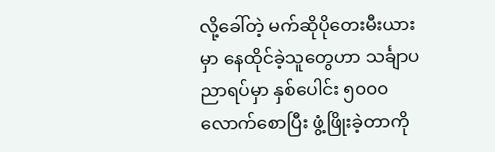လို့ခေါ်တဲ့ မက်ဆိုပိုတေးမီးယားမှာ နေထိုင်ခဲ့သူတွေဟာ သင်္ချာပညာရပ်မှာ နှစ်ပေါင်း ၅၀၀၀ လောက်စောပြီး ဖွံ့ဖြိုးခဲ့တာကို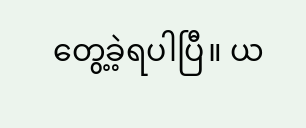တွေ့ခဲ့ရပါပြီ။ ယ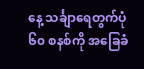နေ့ သင်္ချာရေတွက်ပုံ ၆၀ စနစ်ကို အခြေခံ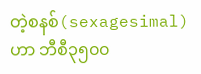တဲ့စနစ်(sexagesimal)ဟာ ဘီစီ၃၅၀၀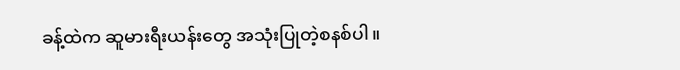ခန့်ထဲက ဆူမားရီးယန်းတွေ အသုံးပြုတဲ့စနစ်ပါ။